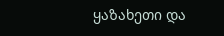ყაზახეთი და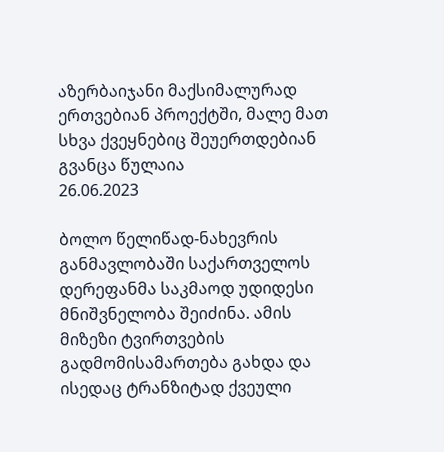აზერბაიჯანი მაქსიმალურად ერთვებიან პროექტში, მალე მათ სხვა ქვეყნებიც შეუერთდებიან
გვანცა წულაია
26.06.2023

ბოლო წელიწად-ნახევრის განმავლობაში საქართველოს დერეფანმა საკმაოდ უდიდესი მნიშვნელობა შეიძინა. ამის მიზეზი ტვირთვების გადმომისამართება გახდა და ისედაც ტრანზიტად ქვეული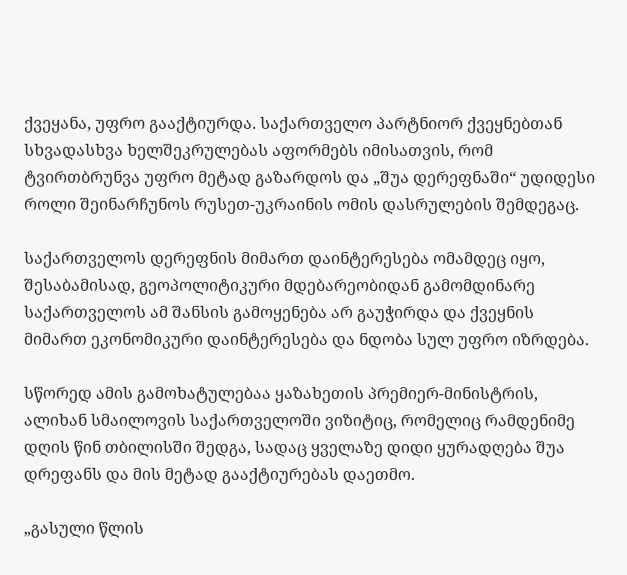ქვეყანა, უფრო გააქტიურდა. საქართველო პარტნიორ ქვეყნებთან სხვადასხვა ხელშეკრულებას აფორმებს იმისათვის, რომ ტვირთბრუნვა უფრო მეტად გაზარდოს და „შუა დერეფნაში“ უდიდესი როლი შეინარჩუნოს რუსეთ-უკრაინის ომის დასრულების შემდეგაც.

საქართველოს დერეფნის მიმართ დაინტერესება ომამდეც იყო, შესაბამისად, გეოპოლიტიკური მდებარეობიდან გამომდინარე საქართველოს ამ შანსის გამოყენება არ გაუჭირდა და ქვეყნის მიმართ ეკონომიკური დაინტერესება და ნდობა სულ უფრო იზრდება.

სწორედ ამის გამოხატულებაა ყაზახეთის პრემიერ-მინისტრის, ალიხან სმაილოვის საქართველოში ვიზიტიც, რომელიც რამდენიმე დღის წინ თბილისში შედგა, სადაც ყველაზე დიდი ყურადღება შუა დრეფანს და მის მეტად გააქტიურებას დაეთმო.

„გასული წლის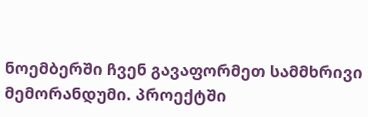ნოემბერში ჩვენ გავაფორმეთ სამმხრივი მემორანდუმი. პროექტში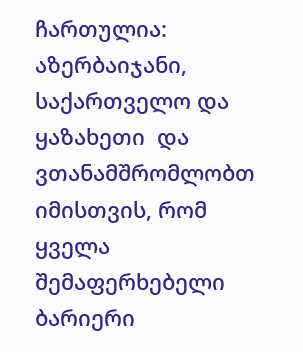ჩართულია: აზერბაიჯანი, საქართველო და ყაზახეთი  და ვთანამშრომლობთ იმისთვის, რომ ყველა შემაფერხებელი ბარიერი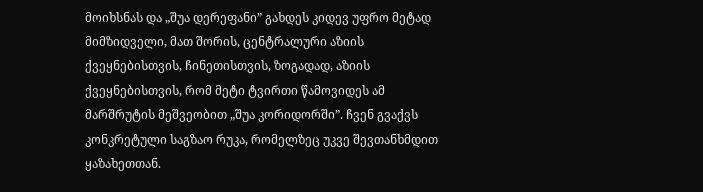მოიხსნას და „შუა დერეფანი” გახდეს კიდევ უფრო მეტად მიმზიდველი, მათ შორის, ცენტრალური აზიის ქვეყნებისთვის, ჩინეთისთვის, ზოგადად, აზიის ქვეყნებისთვის, რომ მეტი ტვირთი წამოვიდეს ამ მარშრუტის მეშვეობით „შუა კორიდორში”. ჩვენ გვაქვს კონკრეტული საგზაო რუკა, რომელზეც უკვე შევთანხმდით ყაზახეთთან.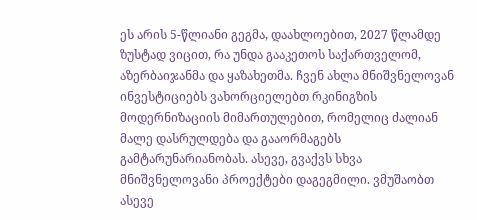ეს არის 5-წლიანი გეგმა, დაახლოებით, 2027 წლამდე ზუსტად ვიცით, რა უნდა გააკეთოს საქართველომ, აზერბაიჯანმა და ყაზახეთმა. ჩვენ ახლა მნიშვნელოვან ინვესტიციებს ვახორციელებთ რკინიგზის მოდერნიზაციის მიმართულებით, რომელიც ძალიან მალე დასრულდება და გააორმაგებს გამტარუნარიანობას. ასევე, გვაქვს სხვა მნიშვნელოვანი პროექტები დაგეგმილი. ვმუშაობთ ასევე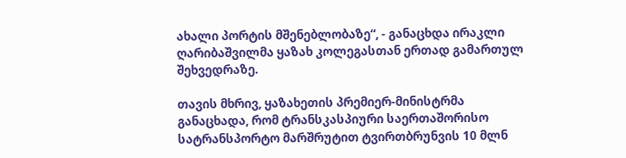ახალი პორტის მშენებლობაზე“, - განაცხდა ირაკლი ღარიბაშვილმა ყაზახ კოლეგასთან ერთად გამართულ შეხვედრაზე.

თავის მხრივ, ყაზახეთის პრემიერ-მინისტრმა განაცხადა, რომ ტრანსკასპიური საერთაშორისო სატრანსპორტო მარშრუტით ტვირთბრუნვის 10 მლნ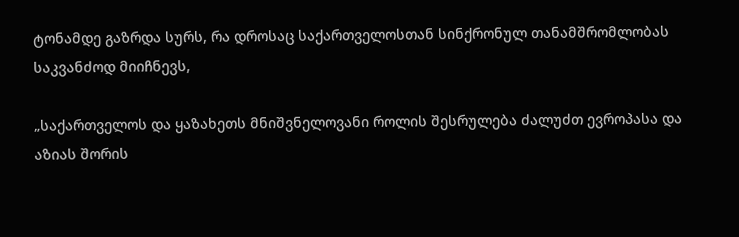ტონამდე გაზრდა სურს, რა დროსაც საქართველოსთან სინქრონულ თანამშრომლობას საკვანძოდ მიიჩნევს,

„საქართველოს და ყაზახეთს მნიშვნელოვანი როლის შესრულება ძალუძთ ევროპასა და აზიას შორის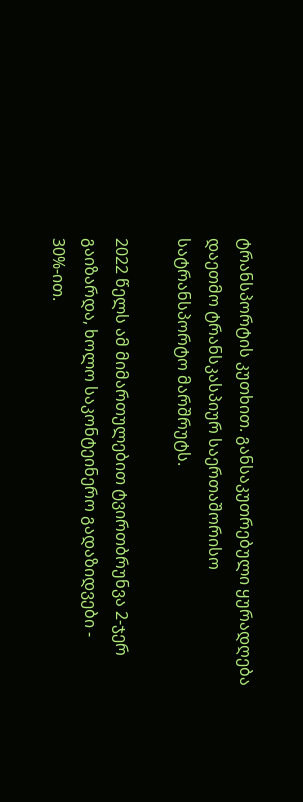ტრანსპორტის კუთხით. განსაკუთრებული ყურადღება დაეთმო ტრანსკასპიურ საერთაშორისო სატრანსპორტო მარშრუტს.

2022 წელს ამ მიმართულებით ტვირთბრუნვა 2-ჯერ გაიზარდა, ხოლო საკონტეინერო გადაზიდვები - 30%-ით.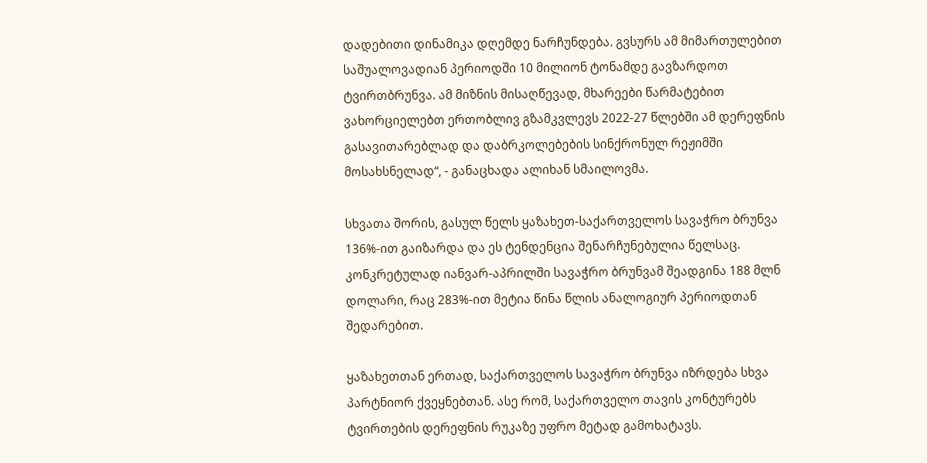დადებითი დინამიკა დღემდე ნარჩუნდება. გვსურს ამ მიმართულებით საშუალოვადიან პერიოდში 10 მილიონ ტონამდე გავზარდოთ ტვირთბრუნვა. ამ მიზნის მისაღწევად, მხარეები წარმატებით ვახორციელებთ ერთობლივ გზამკვლევს 2022-27 წლებში ამ დერეფნის გასავითარებლად და დაბრკოლებების სინქრონულ რეჟიმში მოსახსნელად“, - განაცხადა ალიხან სმაილოვმა.

სხვათა შორის, გასულ წელს ყაზახეთ-საქართველოს სავაჭრო ბრუნვა 136%-ით გაიზარდა და ეს ტენდენცია შენარჩუნებულია წელსაც. კონკრეტულად იანვარ-აპრილში სავაჭრო ბრუნვამ შეადგინა 188 მლნ დოლარი, რაც 283%-ით მეტია წინა წლის ანალოგიურ პერიოდთან შედარებით.

ყაზახეთთან ერთად, საქართველოს სავაჭრო ბრუნვა იზრდება სხვა პარტნიორ ქვეყნებთან. ასე რომ, საქართველო თავის კონტურებს ტვირთების დერეფნის რუკაზე უფრო მეტად გამოხატავს.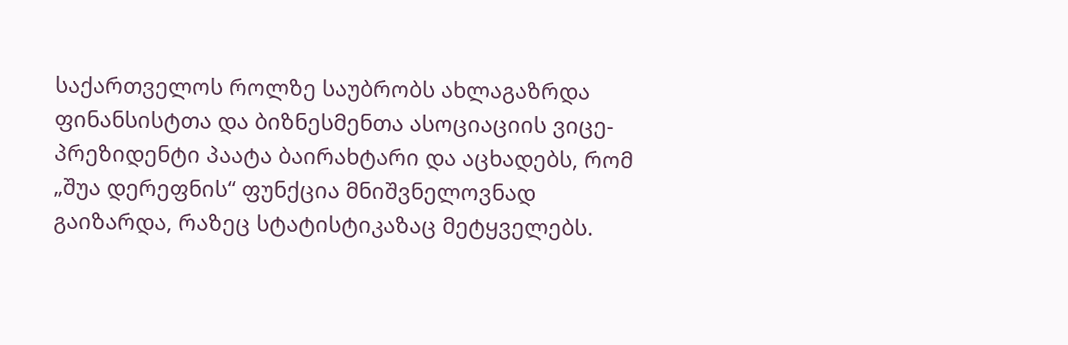საქართველოს როლზე საუბრობს ახლაგაზრდა ფინანსისტთა და ბიზნესმენთა ასოციაციის ვიცე-პრეზიდენტი პაატა ბაირახტარი და აცხადებს, რომ  „შუა დერეფნის“ ფუნქცია მნიშვნელოვნად გაიზარდა, რაზეც სტატისტიკაზაც მეტყველებს.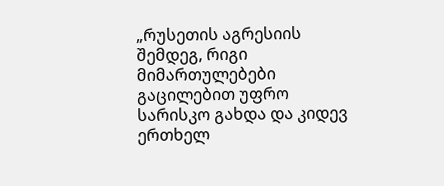„რუსეთის აგრესიის შემდეგ, რიგი მიმართულებები გაცილებით უფრო სარისკო გახდა და კიდევ ერთხელ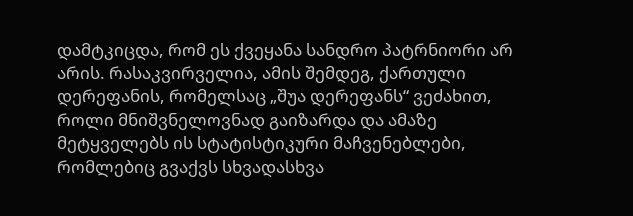დამტკიცდა, რომ ეს ქვეყანა სანდრო პატრნიორი არ არის. რასაკვირველია, ამის შემდეგ, ქართული დერეფანის, რომელსაც „შუა დერეფანს“ ვეძახით, როლი მნიშვნელოვნად გაიზარდა და ამაზე მეტყველებს ის სტატისტიკური მაჩვენებლები, რომლებიც გვაქვს სხვადასხვა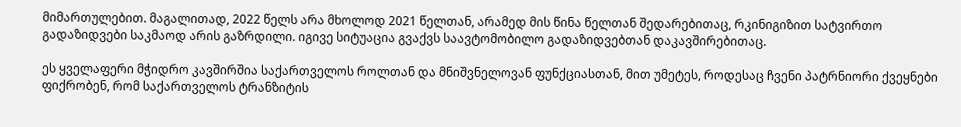მიმართულებით. მაგალითად, 2022 წელს არა მხოლოდ 2021 წელთან, არამედ მის წინა წელთან შედარებითაც, რკინიგიზით სატვირთო გადაზიდვები საკმაოდ არის გაზრდილი. იგივე სიტუაცია გვაქვს საავტომობილო გადაზიდვებთან დაკავშირებითაც.

ეს ყველაფერი მჭიდრო კავშირშია საქართველოს როლთან და მნიშვნელოვან ფუნქციასთან, მით უმეტეს, როდესაც ჩვენი პატრნიორი ქვეყნები ფიქრობენ, რომ საქართველოს ტრანზიტის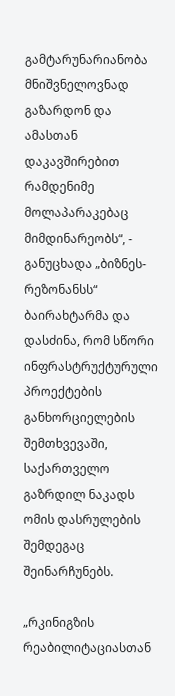გამტარუნარიანობა მნიშვნელოვნად გაზარდონ და ამასთან დაკავშირებით რამდენიმე მოლაპარაკებაც მიმდინარეობს“, - განუცხადა „ბიზნეს-რეზონანსს“ ბაირახტარმა და დასძინა, რომ სწორი ინფრასტრუქტურული პროექტების განხორციელების შემთხვევაში, საქართველო გაზრდილ ნაკადს ომის დასრულების შემდეგაც შეინარჩუნებს.

„რკინიგზის რეაბილიტაციასთან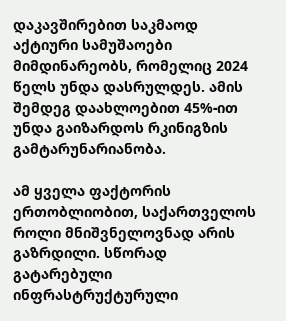დაკავშირებით საკმაოდ აქტიური სამუშაოები მიმდინარეობს, რომელიც 2024 წელს უნდა დასრულდეს. ამის შემდეგ დაახლოებით 45%-ით უნდა გაიზარდოს რკინიგზის გამტარუნარიანობა.

ამ ყველა ფაქტორის ერთობლიობით, საქართველოს როლი მნიშვნელოვნად არის გაზრდილი. სწორად გატარებული ინფრასტრუქტურული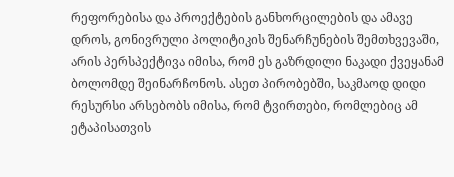რეფორებისა და პროექტების განხორცილების და ამავე დროს, გონივრული პოლიტიკის შენარჩუნების შემთხვევაში, არის პერსპექტივა იმისა, რომ ეს გაზრდილი ნაკადი ქვეყანამ ბოლომდე შეინარჩონოს. ასეთ პირობებში, საკმაოდ დიდი რესურსი არსებობს იმისა, რომ ტვირთები, რომლებიც ამ ეტაპისათვის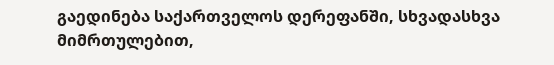გაედინება საქართველოს დერეფანში, სხვადასხვა მიმრთულებით,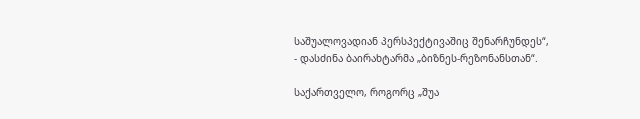საშუალოვადიან პერსპექტივაშიც შენარჩუნდეს“, - დასძინა ბაირახტარმა „ბიზნეს-რეზონანსთან“.

საქართველო, როგორც „შუა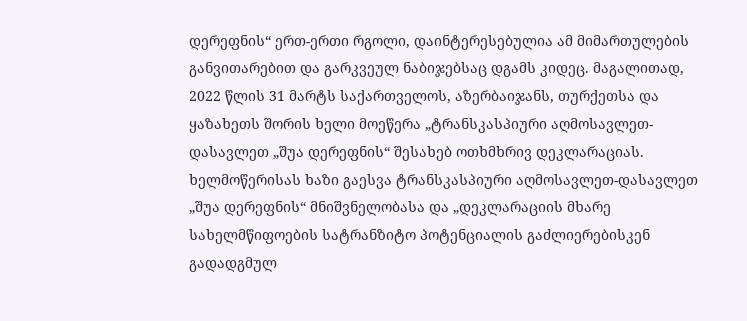დერეფნის“ ერთ-ერთი რგოლი, დაინტერესებულია ამ მიმართულების განვითარებით და გარკვეულ ნაბიჯებსაც დგამს კიდეც. მაგალითად, 2022 წლის 31 მარტს საქართველოს, აზერბაიჯანს, თურქეთსა და ყაზახეთს შორის ხელი მოეწერა „ტრანსკასპიური აღმოსავლეთ-დასავლეთ „შუა დერეფნის“ შესახებ ოთხმხრივ დეკლარაციას. ხელმოწერისას ხაზი გაესვა ტრანსკასპიური აღმოსავლეთ-დასავლეთ „შუა დერეფნის“ მნიშვნელობასა და „დეკლარაციის მხარე სახელმწიფოების სატრანზიტო პოტენციალის გაძლიერებისკენ გადადგმულ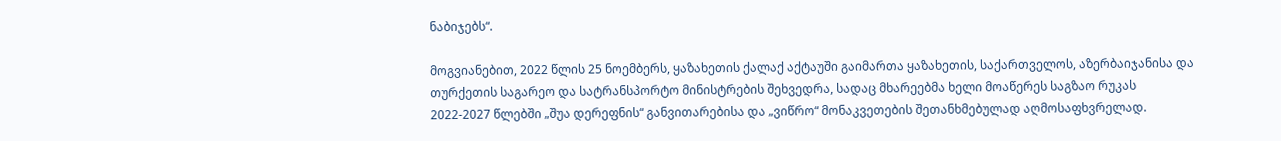ნაბიჯებს“.

მოგვიანებით, 2022 წლის 25 ნოემბერს, ყაზახეთის ქალაქ აქტაუში გაიმართა ყაზახეთის, საქართველოს, აზერბაიჯანისა და თურქეთის საგარეო და სატრანსპორტო მინისტრების შეხვედრა, სადაც მხარეებმა ხელი მოაწერეს საგზაო რუკას 2022-2027 წლებში „შუა დერეფნის“ განვითარებისა და „ვიწრო“ მონაკვეთების შეთანხმებულად აღმოსაფხვრელად.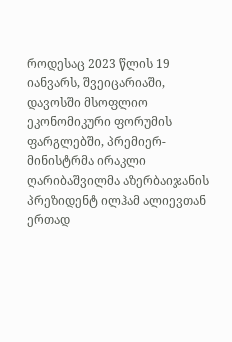როდესაც 2023 წლის 19 იანვარს, შვეიცარიაში, დავოსში მსოფლიო ეკონომიკური ფორუმის ფარგლებში, პრემიერ-მინისტრმა ირაკლი ღარიბაშვილმა აზერბაიჯანის პრეზიდენტ ილჰამ ალიევთან ერთად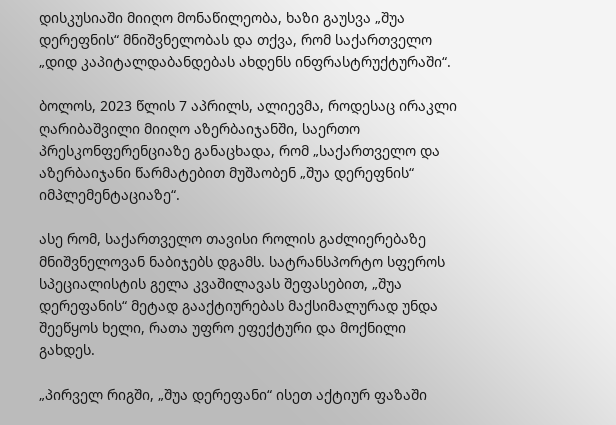დისკუსიაში მიიღო მონაწილეობა, ხაზი გაუსვა „შუა დერეფნის“ მნიშვნელობას და თქვა, რომ საქართველო „დიდ კაპიტალდაბანდებას ახდენს ინფრასტრუქტურაში“.

ბოლოს, 2023 წლის 7 აპრილს, ალიევმა, როდესაც ირაკლი ღარიბაშვილი მიიღო აზერბაიჯანში, საერთო პრესკონფერენციაზე განაცხადა, რომ „საქართველო და აზერბაიჯანი წარმატებით მუშაობენ „შუა დერეფნის“ იმპლემენტაციაზე“.

ასე რომ, საქართველო თავისი როლის გაძლიერებაზე მნიშვნელოვან ნაბიჯებს დგამს. სატრანსპორტო სფეროს სპეციალისტის გელა კვაშილავას შეფასებით, „შუა დერეფანის“ მეტად გააქტიურებას მაქსიმალურად უნდა შეეწყოს ხელი, რათა უფრო ეფექტური და მოქნილი გახდეს.

„პირველ რიგში, „შუა დერეფანი“ ისეთ აქტიურ ფაზაში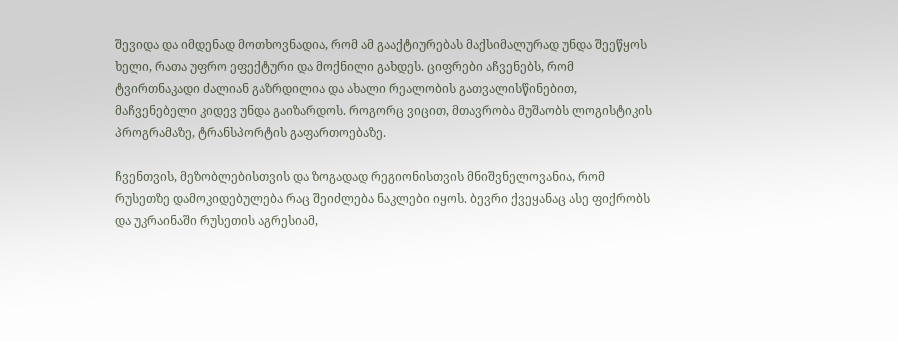შევიდა და იმდენად მოთხოვნადია, რომ ამ გააქტიურებას მაქსიმალურად უნდა შეეწყოს ხელი, რათა უფრო ეფექტური და მოქნილი გახდეს. ციფრები აჩვენებს, რომ ტვირთნაკადი ძალიან გაზრდილია და ახალი რეალობის გათვალისწინებით, მაჩვენებელი კიდევ უნდა გაიზარდოს. როგორც ვიცით, მთავრობა მუშაობს ლოგისტიკის პროგრამაზე, ტრანსპორტის გაფართოებაზე.

ჩვენთვის, მეზობლებისთვის და ზოგადად რეგიონისთვის მნიშვნელოვანია, რომ რუსეთზე დამოკიდებულება რაც შეიძლება ნაკლები იყოს. ბევრი ქვეყანაც ასე ფიქრობს და უკრაინაში რუსეთის აგრესიამ,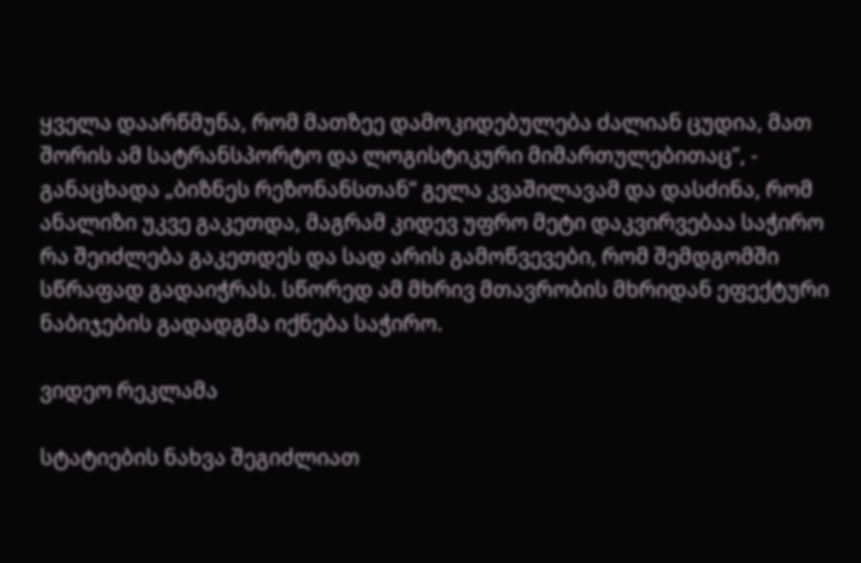ყველა დაარწმუნა, რომ მათზეე დამოკიდებულება ძალიან ცუდია, მათ შორის ამ სატრანსპორტო და ლოგისტიკური მიმართულებითაც“, - განაცხადა „ბიზნეს რეზონანსთან“ გელა კვაშილავამ და დასძინა, რომ ანალიზი უკვე გაკეთდა, მაგრამ კიდევ უფრო მეტი დაკვირვებაა საჭირო რა შეიძლება გაკეთდეს და სად არის გამოწვევები, რომ შემდგომში სწრაფად გადაიჭრას. სწორედ ამ მხრივ მთავრობის მხრიდან ეფექტური ნაბიჯების გადადგმა იქნება საჭირო.

ვიდეო რეკლამა

სტატიების ნახვა შეგიძლიათ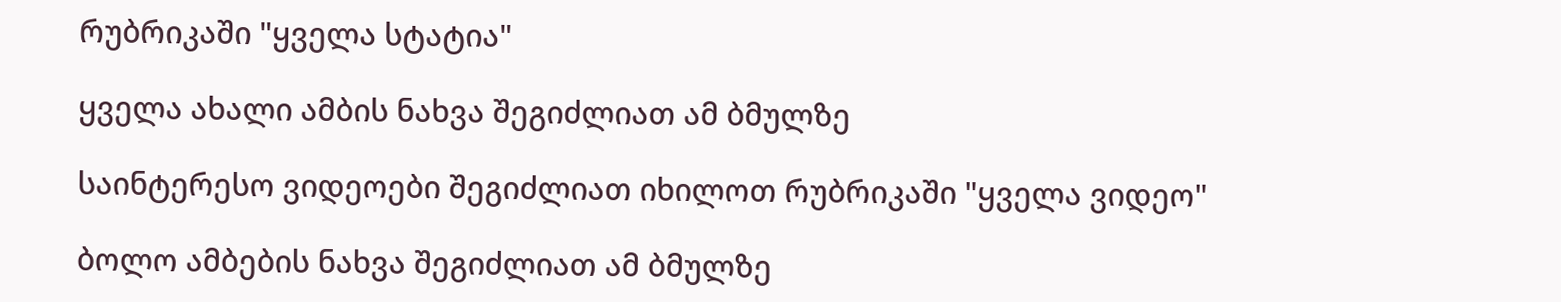რუბრიკაში "ყველა სტატია"

ყველა ახალი ამბის ნახვა შეგიძლიათ ამ ბმულზე

საინტერესო ვიდეოები შეგიძლიათ იხილოთ რუბრიკაში "ყველა ვიდეო"

ბოლო ამბების ნახვა შეგიძლიათ ამ ბმულზე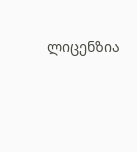ლიცენზია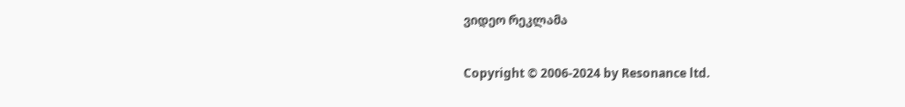ვიდეო რეკლამა

Copyright © 2006-2024 by Resonance ltd.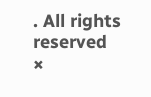. All rights reserved
×